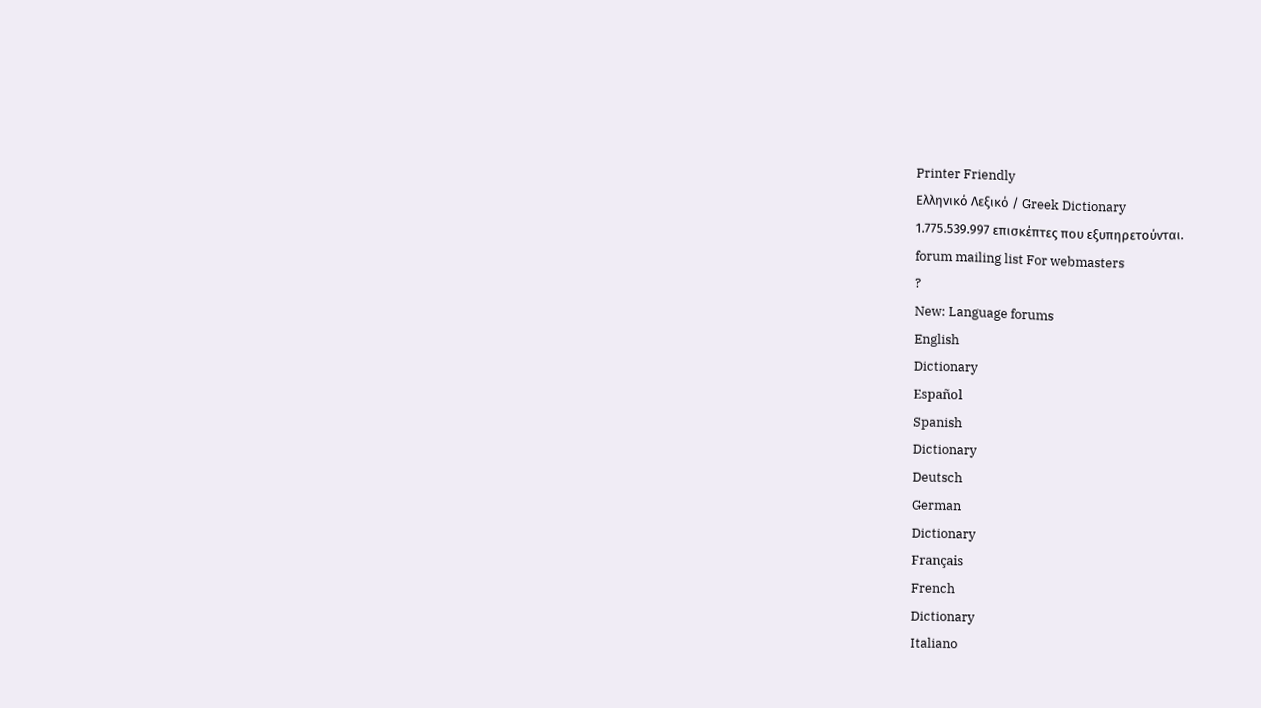Printer Friendly
Ελληνικό Λεξικό / Greek Dictionary
1.775.539.997 επισκέπτες που εξυπηρετούνται.
forum mailing list For webmasters
?
New: Language forums
English
Dictionary
Español
Spanish
Dictionary
Deutsch
German
Dictionary
Français
French
Dictionary
Italiano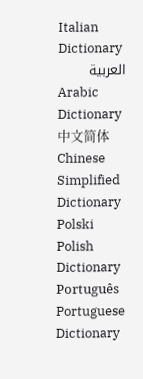Italian
Dictionary
العربية
Arabic
Dictionary
中文简体
Chinese Simplified
Dictionary
Polski
Polish
Dictionary
Português
Portuguese
Dictionary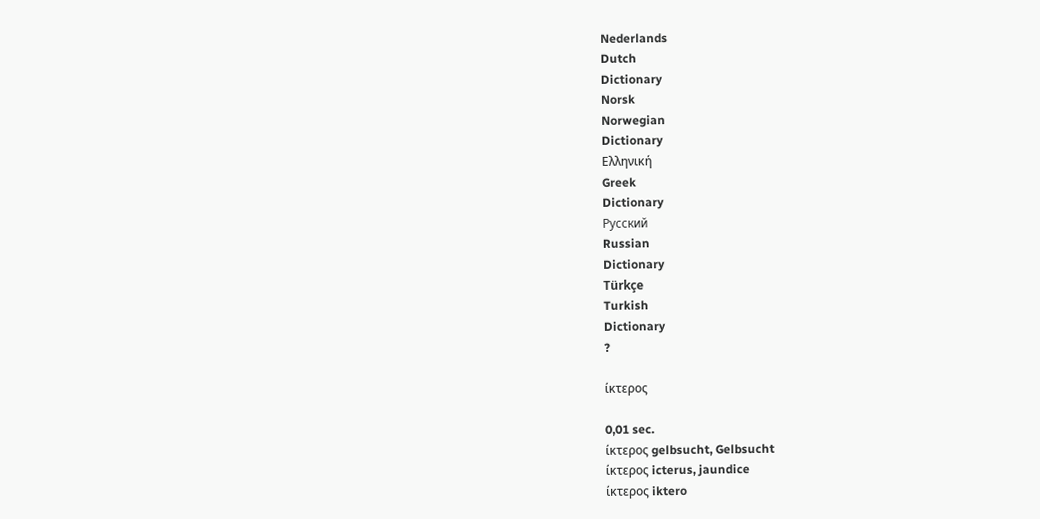Nederlands
Dutch
Dictionary
Norsk
Norwegian
Dictionary
Ελληνική
Greek
Dictionary
Русский
Russian
Dictionary
Türkçe
Turkish
Dictionary
?

ίκτερος

0,01 sec.
ίκτερος gelbsucht, Gelbsucht
ίκτερος icterus, jaundice
ίκτερος iktero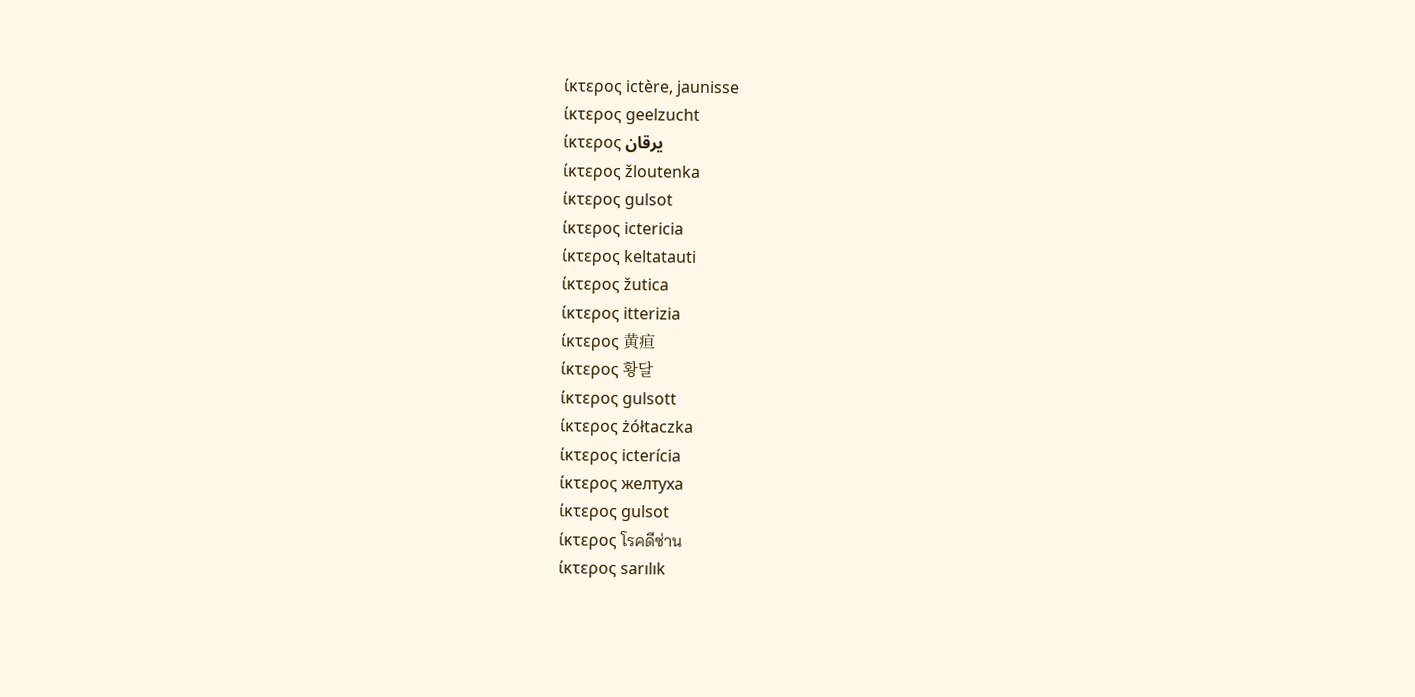ίκτερος ictère, jaunisse
ίκτερος geelzucht
ίκτερος يرقان
ίκτερος žloutenka
ίκτερος gulsot
ίκτερος ictericia
ίκτερος keltatauti
ίκτερος žutica
ίκτερος itterizia
ίκτερος 黄疸
ίκτερος 황달
ίκτερος gulsott
ίκτερος żółtaczka
ίκτερος icterícia
ίκτερος желтуха
ίκτερος gulsot
ίκτερος โรคดีซ่าน
ίκτερος sarılık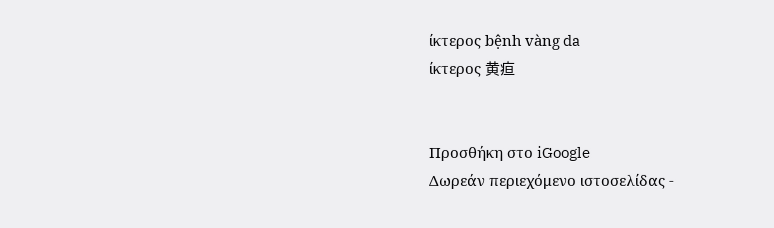ίκτερος bệnh vàng da
ίκτερος 黄疸


Προσθήκη στο iGoogle
Δωρεάν περιεχόμενο ιστοσελίδας -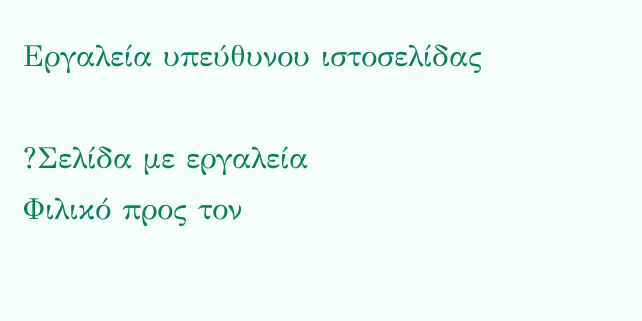Εργαλεία υπεύθυνου ιστοσελίδας

?Σελίδα με εργαλεία
Φιλικό προς τον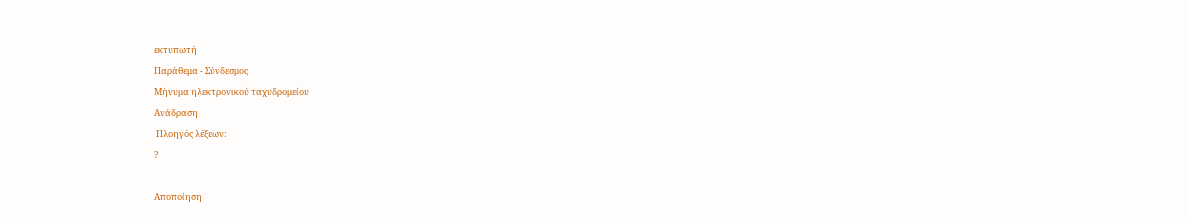εκτυπωτή
Παράθεμα - Σύνδεσμος
Μήνυμα ηλεκτρονικού ταχυδρομείου
Ανάδραση
 Πλοηγός λέξεων:
?

Αποποίηση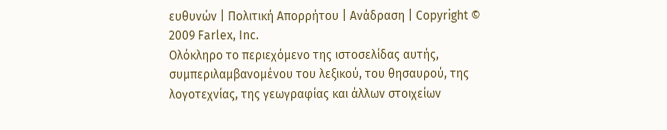ευθυνών | Πολιτική Απορρήτου | Ανάδραση | Copyright © 2009 Farlex, Inc.
Ολόκληρο το περιεχόμενο της ιστοσελίδας αυτής, συμπεριλαμβανομένου του λεξικού, του θησαυρού, της λογοτεχνίας, της γεωγραφίας και άλλων στοιχείων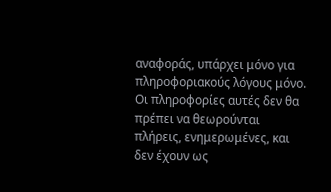αναφοράς, υπάρχει μόνο για πληροφοριακούς λόγους μόνο. Οι πληροφορίες αυτές δεν θα πρέπει να θεωρούνται πλήρεις, ενημερωμένες, και δεν έχουν ως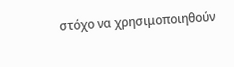στόχο να χρησιμοποιηθούν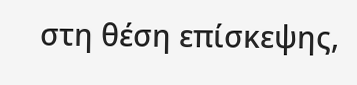στη θέση επίσκεψης,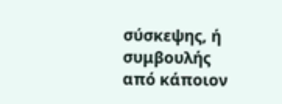σύσκεψης, ή συμβουλής από κάποιον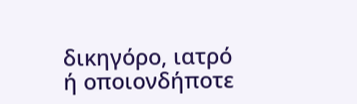δικηγόρο, ιατρό ή οποιονδήποτε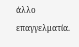άλλο επαγγελματία.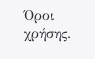Όροι χρήσης.